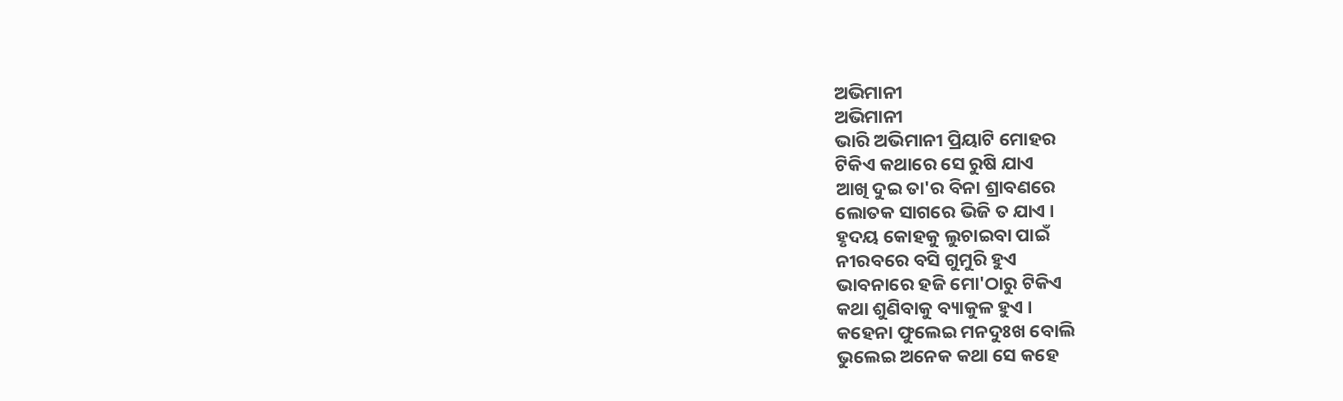ଅଭିମାନୀ
ଅଭିମାନୀ
ଭାରି ଅଭିମାନୀ ପ୍ରିୟାଟି ମୋହର
ଟିକିଏ କଥାରେ ସେ ରୁଷି ଯାଏ
ଆଖି ଦୁଇ ତା'ର ବିନା ଶ୍ରାବଣରେ
ଲୋତକ ସାଗରେ ଭିଜି ତ ଯାଏ ।
ହୃଦୟ କୋହକୁ ଲୁଚାଇବା ପାଇଁ
ନୀରବରେ ବସି ଗୁମୁରି ହୁଏ
ଭାବନାରେ ହଜି ମୋ'ଠାରୁ ଟିକିଏ
କଥା ଶୁଣିବାକୁ ବ୍ୟାକୁଳ ହୁଏ ।
କହେନା ଫୁଲେଇ ମନଦୁଃଖ ବୋଲି
ଭୁଲେଇ ଅନେକ କଥା ସେ କହେ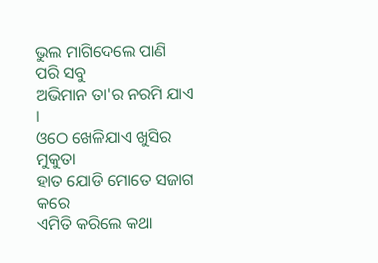ଭୁଲ ମାଗିଦେଲେ ପାଣି ପରି ସବୁ
ଅଭିମାନ ତା'ର ନରମି ଯାଏ ।
ଓଠେ ଖେଳିଯାଏ ଖୁସିର ମୁକୁତା
ହାତ ଯୋଡି ମୋତେ ସଜାଗ କରେ
ଏମିତି କରିଲେ କଥା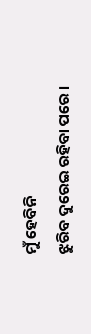ମୁଁ ହେବିନି
ଝୁରିବ ଦୁରେଇ ରହିବା ପରେ ।